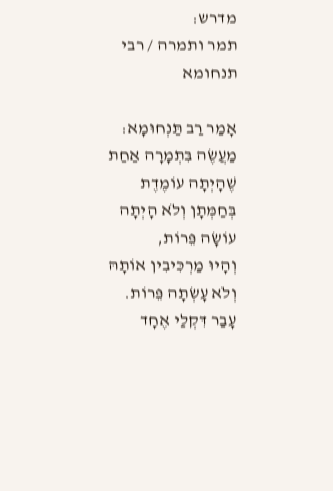מדרש:
תמר ותמרה / רבי תנחומא

אָמַר רַב תַּנְחוּמָא: מַעֲשֶׂה בִּתְמָרָה אַחַת שֶׁהָיְתָה עוֹמֶדֶת בְּחַמְּתָן וְלֹא הָיְתָה עוֹשָׂה פֵּרוֹת,
וְהָיוּ מַרְכִּיבִין אוֹתָהּ וְלֹא עָשְׂתָה פֵּרוֹת.
עָבַר דִּקְלַי אֶחָד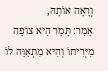וְרָאָה אוֹתָהּ,
אָמַר: תָּמָר הִיא צוֹפָה מִיְּרִיחוֹ וְהִיא מִתְאַוָּה לוֹ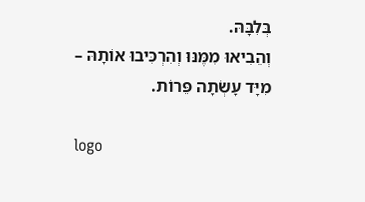בְּלִבָּהּ.
וְהֵבִיאוּ מִמֶּנּוּ וְהִרְכִּיבוּ אוֹתָהּ – מִיָּד עָשְׂתָה פֵּרוֹת.

logo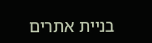בניית אתרים